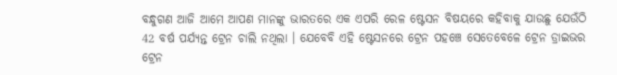ବନ୍ଧୁଗଣ ଆଜି ଆମେ ଆପଣ ମାନଙ୍କୁ ଭାରତରେ ଏକ ଏପରି ରେଳ ଷ୍ଟେସନ ବିଷୟରେ କହିବାକୁ ଯାଉଛୁ ଯେଉଁଠି 42 ବର୍ଷ ପର୍ଯ୍ୟନ୍ତ ଟ୍ରେନ ଚାଲି ନଥିଲା । ଯେବେବି ଏହି ଷ୍ଟେସନରେ ଟ୍ରେନ ପହଞ୍ଚେ ସେତେବେଳେ ଟ୍ରେନ ଡ୍ରାଇଭର ଟ୍ରେନ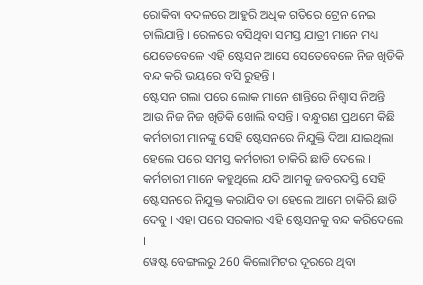ରୋକିବା ବଦଳରେ ଆହୁରି ଅଧିକ ଗତିରେ ଟ୍ରେନ ନେଇ ଚାଲିଯାନ୍ତି । ରେଳରେ ବସିଥିବା ସମସ୍ତ ଯାତ୍ରୀ ମାନେ ମଧ୍ୟ ଯେତେବେଳେ ଏହି ଷ୍ଟେସନ ଆସେ ସେତେବେଳେ ନିଜ ଖିଡିକି ବନ୍ଦ କରି ଭୟରେ ବସି ରୁହନ୍ତି ।
ଷ୍ଟେସନ ଗଲା ପରେ ଲୋକ ମାନେ ଶାନ୍ତିରେ ନିଶ୍ଵାସ ନିଅନ୍ତି ଆଉ ନିଜ ନିଜ ଖିଡିକି ଖୋଲି ବସନ୍ତି । ବନ୍ଧୁଗଣ ପ୍ରଥମେ କିଛି କର୍ମଚାରୀ ମାନଙ୍କୁ ସେହି ଷ୍ଟେସନରେ ନିଯୁକ୍ତି ଦିଆ ଯାଇଥିଲା ହେଲେ ପରେ ସମସ୍ତ କର୍ମଚାରୀ ଚାକିରି ଛାଡି ଦେଲେ । କର୍ମଚାରୀ ମାନେ କହୁଥିଲେ ଯଦି ଆମକୁ ଜବରଦସ୍ତି ସେହି ଷ୍ଟେସନରେ ନିଯୁକ୍ତ କରାଯିବ ତା ହେଲେ ଆମେ ଚାକିରି ଛାଡି ଦେବୁ । ଏହା ପରେ ସରକାର ଏହି ଷ୍ଟେସନକୁ ବନ୍ଦ କରିଦେଲେ ।
ୱେଷ୍ଟ ବେଙ୍ଗଲରୁ 260 କିଲୋମିଟର ଦୂରରେ ଥିବା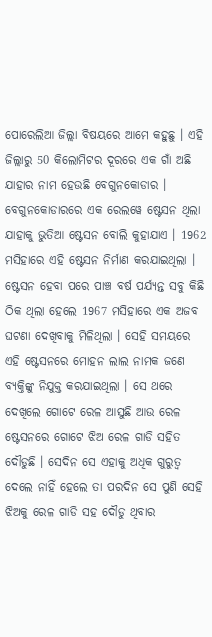ପୋରେଲିଆ ଜିଲ୍ଲା ବିଷୟରେ ଆମେ କହୁଛୁ । ଏହି ଜିଲ୍ଲାରୁ 50 କିଲୋମିଟର ଦୂରରେ ଏକ ଗାଁ ଅଛି ଯାହାର ନାମ ହେଉଛି ବେଗୁନକୋଡାର । ବେଗୁନକୋଡାରରେ ଏକ ରେଲୱେ ଷ୍ଟେସନ ଥିଲା ଯାହାକୁ ଭୁତିଆ ଷ୍ଟେସନ ବୋଲି କୁହାଯାଏ । 1962 ମସିହାରେ ଏହି ଷ୍ଟେସନ ନିର୍ମାଣ କରଯାଇଥିଲା ।
ଷ୍ଟେସନ ହେବା ପରେ ପାଞ୍ଚ ବର୍ଷ ପର୍ଯ୍ୟନ୍ତ ସବୁ କିଛି ଠିକ ଥିଲା ହେଲେ 1967 ମସିହାରେ ଏକ ଅଜବ ଘଟଣା ଦେଖିବାକୁ ମିଳିଥିଲା । ସେହି ସମୟରେ ଏହି ଷ୍ଟେସନରେ ମୋହନ ଲାଲ ନାମକ ଜଣେ ବ୍ୟକ୍ତିଙ୍କୁ ନିଯୁକ୍ତ କରଯାଇଥିଲା । ସେ ଥରେ ଦେଖିଲେ ଗୋଟେ ରେଳ ଆସୁଛି ଆଉ ରେଳ ଷ୍ଟେସନରେ ଗୋଟେ ଝିଅ ରେଳ ଗାଡି ସହିତ ଦୌଡୁଛି । ସେଦିନ ସେ ଏହାକୁ ଅଧିକ ଗୁରୁତ୍ଵ ଦେଲେ ନାହିଁ ହେଲେ ତା ପରଦିନ ସେ ପୁଣି ସେହି ଝିଅକୁ ରେଳ ଗାଡି ସହ ଦୌଡୁ ଥିବାର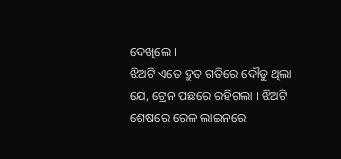ଦେଖିଲେ ।
ଝିଅଟି ଏତେ ଦ୍ରୁତ ଗତିରେ ଦୌଡୁ ଥିଲା ଯେ, ଟ୍ରେନ ପଛରେ ରହିଗଲା । ଝିଅଟି ଶେଷରେ ରେଳ ଲାଇନରେ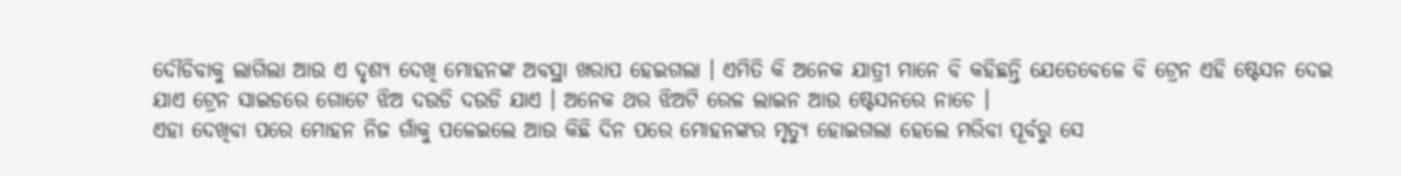ଦୌଡିବାକୁ ଲାଗିଲା ଆଉ ଏ ଦୃଶ୍ୟ ଦେଖି ମୋହନଙ୍କ ଅବସ୍ଥା ଖରାପ ହେଇଗଲା । ଏମିତି କି ଅନେକ ଯାତ୍ରୀ ମାନେ ବି କହିଛନ୍ତି ଯେତେବେଳେ ବି ଟ୍ରେନ ଏହି ଷ୍ଟେସନ ଦେଇ ଯାଏ ଟ୍ରେନ ସାଇଡରେ ଗୋଟେ ଝିଅ ଦଉଡି ଦଉଡି ଯାଏ । ଅନେକ ଥର ଝିଅଟି ରେଳ ଲାଇନ ଆଉ ଷ୍ଟେସନରେ ନାଚେ ।
ଏହା ଦେଖିବା ପରେ ମୋହନ ନିଜ ଗାଁକୁ ପଳେଇଲେ ଆଉ କିଛି ଦିନ ପରେ ମୋହନଙ୍କର ମୃତ୍ୟୁ ହୋଇଗଲା ହେଲେ ମରିବା ପୂର୍ବରୁ ସେ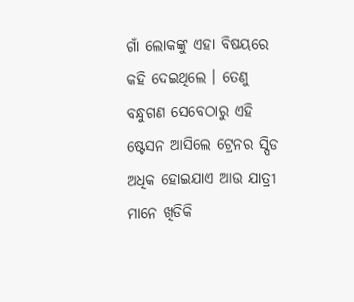ଗାଁ ଲୋକଙ୍କୁ ଏହା ବିଷୟରେ କହି ଦେଇଥିଲେ । ତେଣୁ ବନ୍ଧୁଗଣ ସେବେଠାରୁ ଏହି ଷ୍ଟେସନ ଆସିଲେ ଟ୍ରେନର ସ୍ପିଡ ଅଧିକ ହୋଇଯାଏ ଆଉ ଯାତ୍ରୀ ମାନେ ଖିଡିକି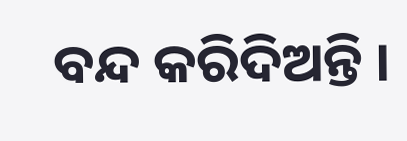ବନ୍ଦ କରିଦିଅନ୍ତି ।